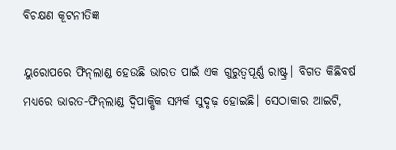ବିଚକ୍ଷଣ କୂଟନୀତିଜ୍ଞ

ୟୁରୋପରେ ଫିନ୍‌ଲାଣ୍ଡ ହେଉଛି ଭାରତ ପାଇଁ ଏକ ଗୁରୁତ୍ୱପୂର୍ଣ୍ଣ ରାଷ୍ଟ୍ର। ବିଗତ କିଛିବର୍ଷ ମଧ୍ୟରେ ଭାରତ-ଫିନ୍‌ଲାଣ୍ଡ ଦ୍ୱିପାକ୍ଷିକ ସମ୍ପର୍କ ସୁଦୃଢ଼ ହୋଇଛି। ସେଠାକାର ଆଇଟି,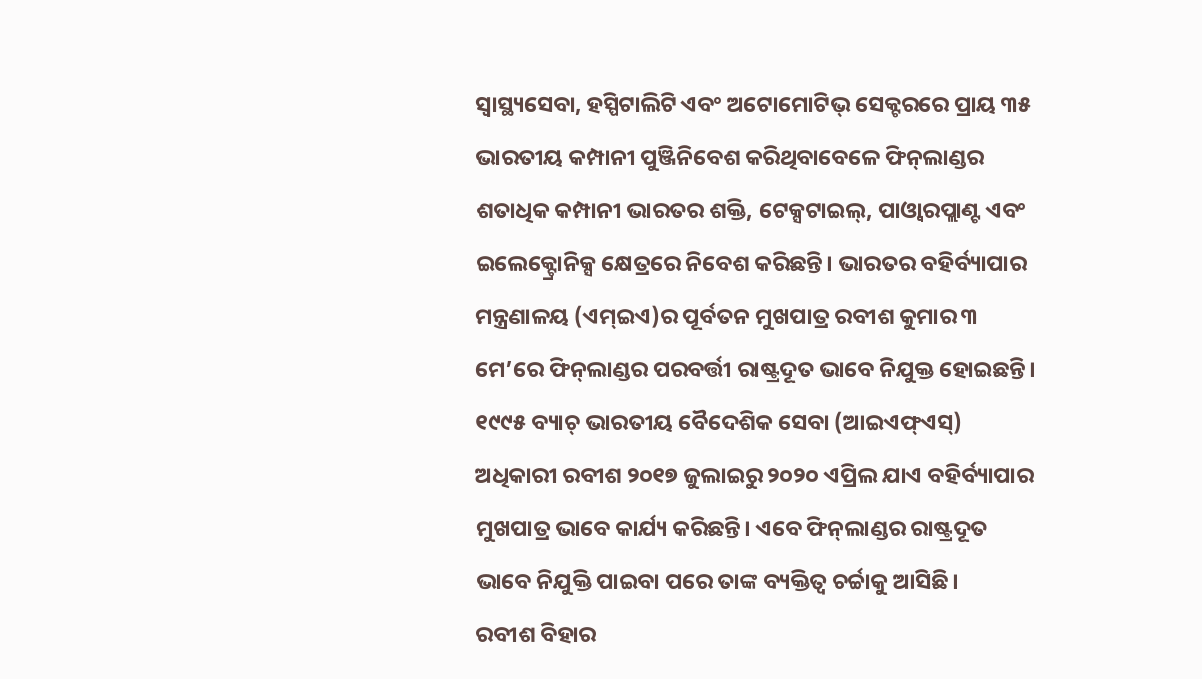ସ୍ବାସ୍ଥ୍ୟସେବା, ହସ୍ପିଟାଲିଟି ଏବଂ ଅଟୋମୋଟିଭ୍‌ ସେକ୍ଟରରେ ପ୍ରାୟ ୩୫ ଭାରତୀୟ କମ୍ପାନୀ ପୁଞ୍ଜିନିବେଶ କରିଥିବାବେଳେ ଫିନ୍‌ଲାଣ୍ଡର ଶତାଧିକ କମ୍ପାନୀ ଭାରତର ଶକ୍ତି, ଟେକ୍ସଟାଇଲ୍‌, ପାଓ୍ବାରପ୍ଲାଣ୍ଟ ଏବଂ ଇଲେକ୍ଟ୍ରୋନିକ୍ସ କ୍ଷେତ୍ରରେ ନିବେଶ କରିଛନ୍ତି। ଭାରତର ବହିର୍ବ୍ୟାପାର ମନ୍ତ୍ରଣାଳୟ (ଏମ୍‌ଇଏ)ର ପୂର୍ବତନ ମୁଖପାତ୍ର ରବୀଶ କୁମାର ୩ ମେ’ରେ ଫିନ୍‌ଲାଣ୍ଡର ପରବର୍ତ୍ତୀ ରାଷ୍ଟ୍ରଦୂତ ଭାବେ ନିଯୁକ୍ତ ହୋଇଛନ୍ତି। ୧୯୯୫ ବ୍ୟାଚ୍‌ ଭାରତୀୟ ବୈଦେଶିକ ସେବା (ଆଇଏଫ୍‌ଏସ୍‌) ଅଧିକାରୀ ରବୀଶ ୨୦୧୭ ଜୁଲାଇରୁ ୨୦୨୦ ଏପ୍ରିଲ ଯାଏ ବହିର୍ବ୍ୟାପାର ମୁଖପାତ୍ର ଭାବେ କାର୍ଯ୍ୟ କରିଛନ୍ତି। ଏବେ ଫିନ୍‌ଲାଣ୍ଡର ରାଷ୍ଟ୍ରଦୂତ ଭାବେ ନିଯୁକ୍ତି ପାଇବା ପରେ ତାଙ୍କ ବ୍ୟକ୍ତିତ୍ୱ ଚର୍ଚ୍ଚାକୁ ଆସିଛି।
ରବୀଶ ବିହାର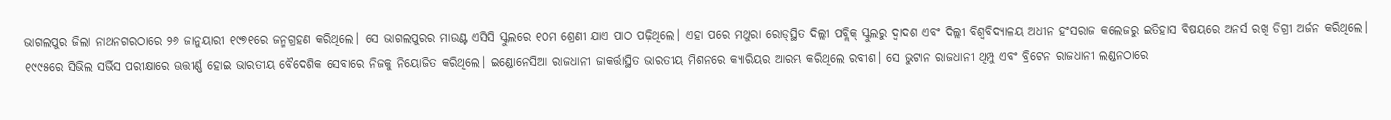ଭାଗଲପୁର ଜିଲା ନାଥନଗରଠାରେ ୨୬ ଜାନୁୟାରୀ ୧୯୭୧ରେ ଜନ୍ମଗ୍ରହଣ କରିଥିଲେ। ସେ ଭାଗଲପୁରର ମାଉଣ୍ଟ ଏସିସି ସ୍କୁଲରେ ୧୦ମ ଶ୍ରେଣୀ ଯାଏ ପାଠ ପଢ଼ିଥିଲେ। ଏହା ପରେ ମଥୁରା ରୋଡ୍‌ସ୍ଥିତ ଦିଲ୍ଲୀ ପବ୍ଲିକ୍‌ ସ୍କୁଲରୁ ଦ୍ୱାଦଶ ଏବଂ ଦିଲ୍ଲୀ ବିଶ୍ୱବିଦ୍ୟାଳୟ ଅଧୀନ ହଂସରାଜ କଲେଜରୁ ଇତିହାସ ବିଷୟରେ ଅନର୍ସ ରଖି ଡିଗ୍ରୀ ଅର୍ଜନ କରିଥିଲେ। ୧୯୯୫ରେ ସିଭିଲ ସର୍ଭିସ ପରୀକ୍ଷାରେ ଊତ୍ତୀର୍ଣ୍ଣ ହୋଇ ଭାରତୀୟ ବୈଦେଶିକ ସେବାରେ ନିଜକୁ ନିୟୋଜିତ କରିଥିଲେ। ଇଣ୍ଡୋନେସିଆ ରାଜଧାନୀ ଜାକର୍ତ୍ତାସ୍ଥିତ ଭାରତୀୟ ମିଶନରେ କ୍ୟାରିୟର ଆରମ୍ଭ କରିଥିଲେ ରବୀଶ। ସେ ଭୁଟାନ ରାଜଧାନୀ ଥିମ୍ପୁ ଏବଂ ବ୍ରିଟେନ ରାଜଧାନୀ ଲଣ୍ଡନଠାରେ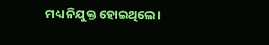ମଧ୍ୟ ନିଯୁକ୍ତ ହୋଇଥିଲେ।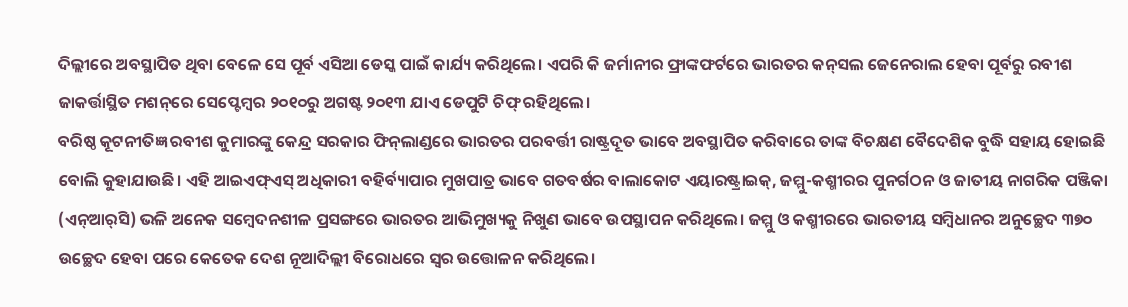ଦିଲ୍ଲୀରେ ଅବସ୍ଥାପିତ ଥିବା ବେଳେ ସେ ପୂର୍ବ ଏସିଆ ଡେସ୍କ ପାଇଁ କାର୍ଯ୍ୟ କରିଥିଲେ। ଏପରି କି ଜର୍ମାନୀର ଫ୍ରାଙ୍କଫର୍ଟରେ ଭାରତର କନ୍‌ସଲ ଜେନେରାଲ ହେବା ପୂର୍ବରୁ ରବୀଶ ଜାକର୍ତ୍ତାସ୍ଥିତ ମଶନ୍‌ରେ ସେପ୍ଟେମ୍ବର ୨୦୧୦ରୁ ଅଗଷ୍ଟ ୨୦୧୩ ଯାଏ ଡେପୁଟି ଚିଫ୍‌ ରହିଥିଲେ।
ବରିଷ୍ଠ କୂଟନୀତିଜ୍ଞ ରବୀଶ କୁମାରଙ୍କୁ କେନ୍ଦ୍ର ସରକାର ଫିନ୍‌ଲାଣ୍ଡରେ ଭାରତର ପରବର୍ତ୍ତୀ ରାଷ୍ଟ୍ରଦୂତ ଭାବେ ଅବସ୍ଥାପିତ କରିବାରେ ତାଙ୍କ ବିଚକ୍ଷଣ ବୈଦେଶିକ ବୁଦ୍ଧି ସହାୟ ହୋଇଛି ବୋଲି କୁହାଯାଉଛି। ଏହି ଆଇଏଫ୍‌ଏସ୍‌ ଅଧିକାରୀ ବହିର୍ବ୍ୟାପାର ମୁଖପାତ୍ର ଭାବେ ଗତବର୍ଷର ବାଲାକୋଟ ଏୟାରଷ୍ଟ୍ରାଇକ୍‌, ଜମ୍ମୁ-କଶ୍ମୀରର ପୁନର୍ଗଠନ ଓ ଜାତୀୟ ନାଗରିକ ପଞ୍ଜିକା (ଏନ୍‌ଆର୍‌ସି) ଭଳି ଅନେକ ସମ୍ବେଦନଶୀଳ ପ୍ରସଙ୍ଗରେ ଭାରତର ଆଭିମୁଖ୍ୟକୁ ନିଖୁଣ ଭାବେ ଉପସ୍ଥାପନ କରିଥିଲେ। ଜମ୍ମୁ ଓ କଶ୍ମୀରରେ ଭାରତୀୟ ସମ୍ବିଧାନର ଅନୁଚ୍ଛେଦ ୩୭୦ ଉଚ୍ଛେଦ ହେବା ପରେ କେତେକ ଦେଶ ନୂଆଦିଲ୍ଲୀ ବିରୋଧରେ ସ୍ବର ଉତ୍ତୋଳନ କରିଥିଲେ।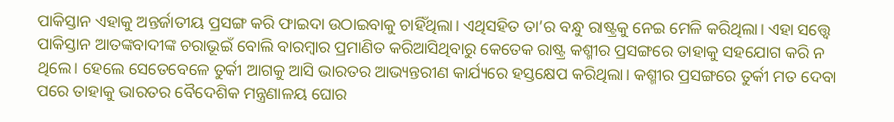ପାକିସ୍ତାନ ଏହାକୁ ଅନ୍ତର୍ଜାତୀୟ ପ୍ରସଙ୍ଗ କରି ଫାଇଦା ଉଠାଇବାକୁ ଚାହିଁଥିଲା। ଏଥିସହିତ ତା’ର ବନ୍ଧୁ ରାଷ୍ଟ୍ରକୁ ନେଇ ମେଳି କରିଥିଲା। ଏହା ସତ୍ତ୍ୱେ ପାକିସ୍ତାନ ଆତଙ୍କବାଦୀଙ୍କ ଚରାଭୂଇଁ ବୋଲି ବାରମ୍ବାର ପ୍ରମାଣିତ କରିଆସିଥିବାରୁ କେତେକ ରାଷ୍ଟ୍ର କଶ୍ମୀର ପ୍ରସଙ୍ଗରେ ତାହାକୁ ସହଯୋଗ କରି ନ ଥିଲେ। ହେଲେ ସେତେବେଳେ ତୁର୍କୀ ଆଗକୁ ଆସି ଭାରତର ଆଭ୍ୟନ୍ତରୀଣ କାର୍ଯ୍ୟରେ ହସ୍ତକ୍ଷେପ କରିଥିଲା। କଶ୍ମୀର ପ୍ରସଙ୍ଗରେ ତୁର୍କୀ ମତ ଦେବା ପରେ ତାହାକୁ ଭାରତର ବୈଦେଶିକ ମନ୍ତ୍ରଣାଳୟ ଘୋର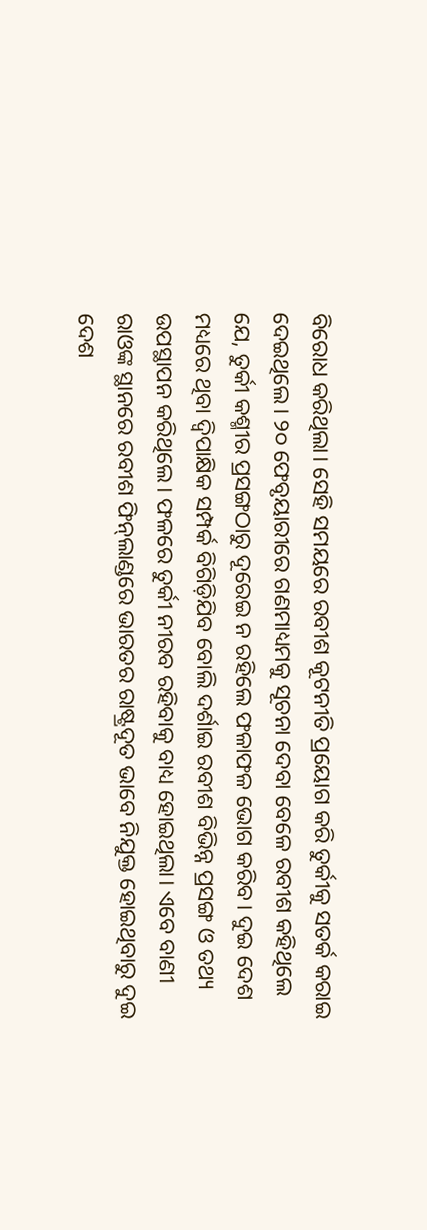ବିରୋଧ କରିଥିଲା। ସେହି ସମୟରେ ରବୀଶ କୂଟନୀତି ପ୍ରୟୋଗ କରି ତୁର୍କୀକୁ ସତର୍କ କରାଇ ଦେଇଥିଲେ। ୨୦ ଫେବୃୟାରୀରେ ଗଣମାଧ୍ୟମକୁ ସୂଚନା ଦେବା ବେଳେ ରବୀଶ କହିଥିଲେ ଯେ, ତୁର୍କୀ କଶ୍ମୀର ପ୍ରସଙ୍ଗଠାରୁ ଦୂରେଇ ନ ରହିଲେ ଫଳାଫଳ ଭୋଗ କରିବ। ଦୁଇ ଦେଶ ମଧ୍ୟରେ ଥିବା ଦ୍ୱିପାକ୍ଷିକ ସମ୍ପର୍କ ବିଗିଡ଼ିଯିବ ବୋଲି ଦର୍ଶାଇ ରବୀଶ ବିଭିନ୍ନ ପ୍ରସଙ୍ଗ ଓ ତଥ୍ୟ ଉପସ୍ଥାପନ କରିଥିଲେ। ଫଳରେ ତୁର୍କୀ ନୀରବ ରହିବାକୁ ବାଧ୍ୟ ହୋଇଥିଲା। ଏବେ ବାଣୀ ରାଓଙ୍କ ସ୍ଥାନରେ ରବୀଶ ଫିନ୍‌ଲାଣ୍ଡରେ ଭାରତର ରାଷ୍ଟ୍ରଦୂତ ଭାବେ ନିଯୁକ୍ତ ହୋଇଥିବାରୁ ଦୁଇ ଦେଶ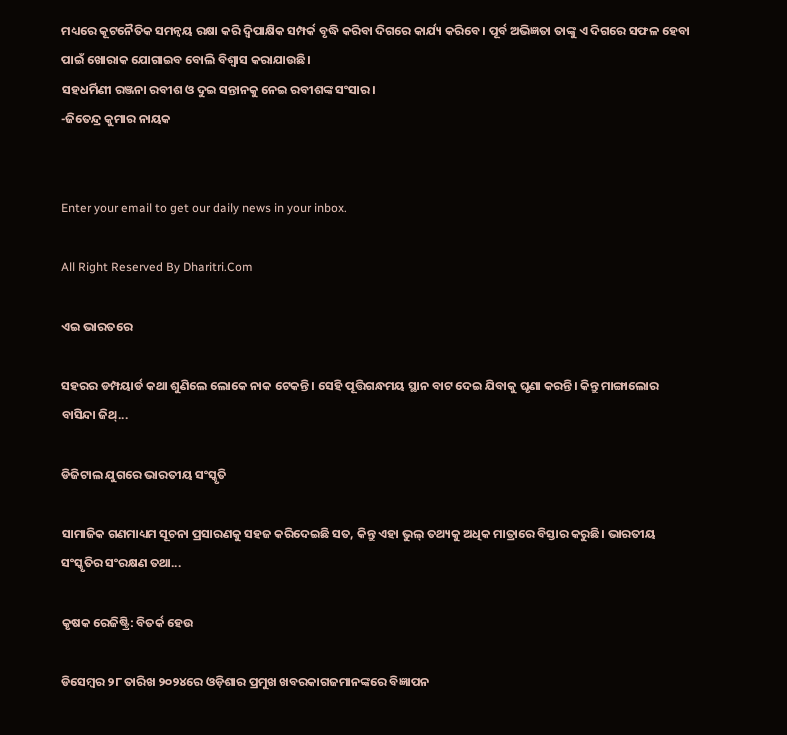ମଧ୍ୟରେ କୂଟନୈତିକ ସମନ୍ବୟ ରକ୍ଷା କରି ଦ୍ୱିପାକ୍ଷିକ ସମ୍ପର୍କ ବୃଦ୍ଧି କରିବା ଦିଗରେ କାର୍ଯ୍ୟ କରିବେ। ପୂର୍ବ ଅଭିଜ୍ଞତା ତାଙ୍କୁ ଏ ଦିଗରେ ସଫଳ ହେବା ପାଇଁ ଖୋରାକ ଯୋଗାଇବ ବୋଲି ବିଶ୍ୱାସ କରାଯାଉଛି।
ସହଧର୍ମିଣୀ ରଞ୍ଜନା ରବୀଶ ଓ ଦୁଇ ସନ୍ତାନକୁ ନେଇ ରବୀଶଙ୍କ ସଂସାର।
-ଜିତେନ୍ଦ୍ର କୁମାର ନାୟକ


Enter your email to get our daily news in your inbox.

All Right Reserved By Dharitri.Com

ଏଇ ଭାରତରେ

ସହରର ଡମ୍ପୟାର୍ଡ କଥା ଶୁଣିଲେ ଲୋକେ ନାକ ଟେକନ୍ତି। ସେହି ପୂତ୍ତିଗନ୍ଧମୟ ସ୍ଥାନ ବାଟ ଦେଇ ଯିବାକୁ ଘୃଣା କରନ୍ତି। କିନ୍ତୁ ମାଙ୍ଗାଲୋର ବାସିନ୍ଦା ଜିଥ୍‌...

ଡିଜିଟାଲ ଯୁଗରେ ଭାରତୀୟ ସଂସ୍କୃତି

ସାମାଜିକ ଗଣମାଧ୍ୟମ ସୂଚନା ପ୍ରସାରଣକୁ ସହଜ କରିଦେଇଛି ସତ, କିନ୍ତୁ ଏହା ଭୁଲ୍‌ ତଥ୍ୟକୁ ଅଧିକ ମାତ୍ରାରେ ବିସ୍ତାର କରୁଛି। ଭାରତୀୟ ସଂସ୍କୃତିର ସଂରକ୍ଷଣ ତଥା...

କୃଷକ ରେଜିଷ୍ଟ୍ରି: ବିତର୍କ ହେଉ

ଡିସେମ୍ବର ୨୮ ତାରିଖ ୨୦୨୪ରେ ଓଡ଼ିଶାର ପ୍ରମୁଖ ଖବରକାଗଜମାନଙ୍କରେ ବିଜ୍ଞାପନ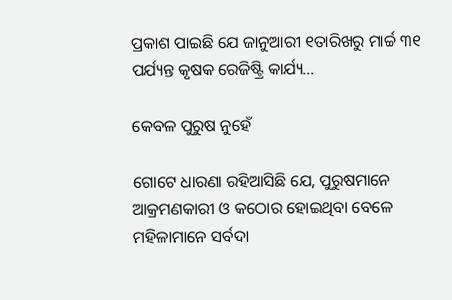ପ୍ରକାଶ ପାଇଛି ଯେ ଜାନୁଆରୀ ୧ତାରିଖରୁ ମାର୍ଚ୍ଚ ୩୧ ପର୍ଯ୍ୟନ୍ତ କୃଷକ ରେଜିଷ୍ଟ୍ରି କାର୍ଯ୍ୟ...

କେବଳ ପୁରୁଷ ନୁହେଁ

ଗୋଟେ ଧାରଣା ରହିଆସିଛି ଯେ, ପୁରୁଷମାନେ ଆକ୍ରମଣକାରୀ ଓ କଠୋର ହୋଇଥିବା ବେଳେ ମହିଳାମାନେ ସର୍ବଦା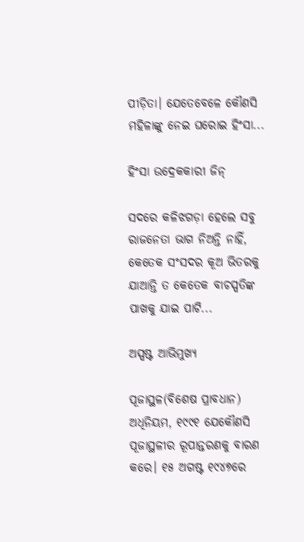ପୀଡ଼ିତା। ଯେତେବେଳେ କୌଣସି ମହିଳାଙ୍କୁ ନେଇ ଘରୋଇ ହିଂସା...

ହିଂସା ଉଦ୍ରେକକାରୀ ଜିନ୍‌

ସଦରେ କଳିଝଗଡ଼ା ହେଲେ ସବୁ ରାଜନେତା ଭାଗ ନିଅନ୍ତି ନାହିଁ, କେତେକ ସଂସଦର କୂଅ ଭିତରକୁ ଯାଆନ୍ତି ତ କେତେକ ବାଚସ୍ପତିଙ୍କ ପାଖକୁ ଯାଇ ପାଟି...

ଅସ୍ପଷ୍ଟ ଆଭିମୁଖ୍ୟ

ପୂଜାସ୍ଥଳ(ବିଶେଷ ପ୍ରାବଧାନ) ଅଧିନିୟମ, ୧୯୯୧ ଯେକୌଣସି ପୂଜାସ୍ଥଳୀର ରୂପାନ୍ତରଣକୁ ବାରଣ କରେ। ୧୫ ଅଗଷ୍ଟ ୧୯୪୭ରେ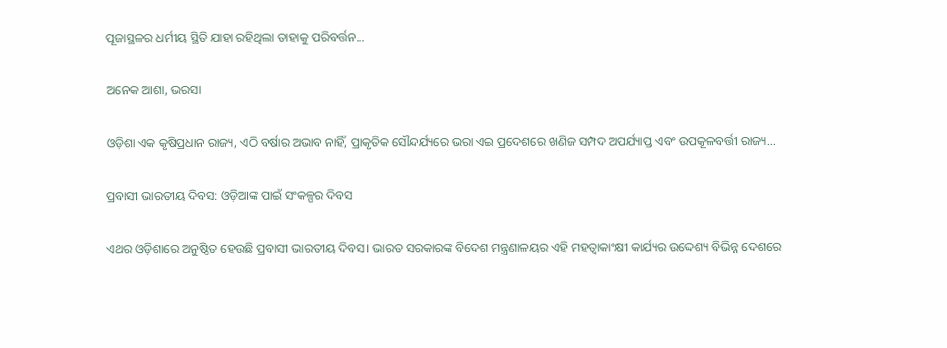ପୂଜାସ୍ଥଳର ଧର୍ମୀୟ ସ୍ଥିତି ଯାହା ରହିଥିଲା ତାହାକୁ ପରିବର୍ତ୍ତନ...

ଅନେକ ଆଶା, ଭରସା

ଓଡ଼ିଶା ଏକ କୃଷିପ୍ରଧାନ ରାଜ୍ୟ, ଏଠି ବର୍ଷାର ଅଭାବ ନାହିଁ, ପ୍ରାକୃତିକ ସୌନ୍ଦର୍ଯ୍ୟରେ ଭରା ଏଇ ପ୍ରଦେଶରେ ଖଣିଜ ସମ୍ପଦ ଅପର୍ଯ୍ୟାପ୍ତ ଏବଂ ଉପକୂଳବର୍ତ୍ତୀ ରାଜ୍ୟ...

ପ୍ରବାସୀ ଭାରତୀୟ ଦିବସ: ଓଡ଼ିଆଙ୍କ ପାଇଁ ସଂକଳ୍ପର ଦିବସ

ଏଥର ଓଡ଼ିଶାରେ ଅନୁଷ୍ଠିତ ହେଉଛି ପ୍ରବାସୀ ଭାରତୀୟ ଦିବସ। ଭାରତ ସରକାରଙ୍କ ବିଦେଶ ମନ୍ତ୍ରଣାଳୟର ଏହି ମହତ୍ୱାକାଂକ୍ଷୀ କାର୍ଯ୍ୟର ଉଦ୍ଦେଶ୍ୟ ବିଭିନ୍ନ ଦେଶରେ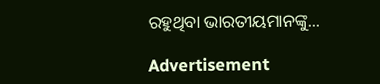ରହୁଥିବା ଭାରତୀୟମାନଙ୍କୁ...

Advertisement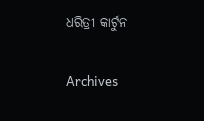ଧରିତ୍ରୀ କାର୍ଟୁନ

Archives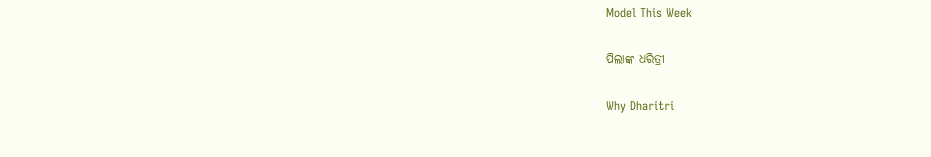Model This Week

ପିଲାଙ୍କ ଧରିତ୍ରୀ

Why Dharitri